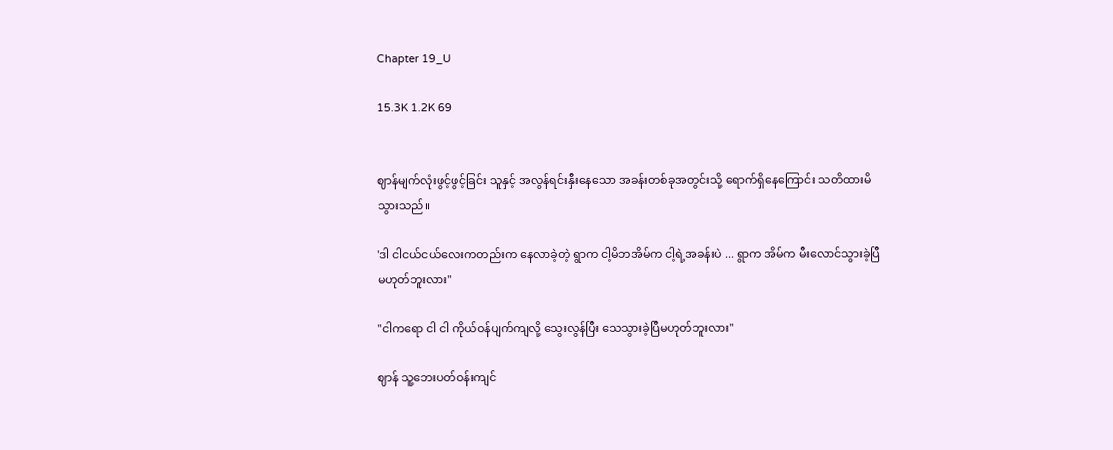Chapter 19_U

15.3K 1.2K 69


ဈာန်မျက်လုံးဖွင့်ဖွင့်ခြင်း သူနှင့် အလွန်ရင်းနှီးနေသော အခန်းတစ်ခုအတွင်းသို့ ရောက်ရှိနေကြောင်း သတိထားမိသွားသည်။

'ဒါ ငါငယ်ငယ်လေးကတည်းက နေလာခဲ့တဲ့ ရွာက ငါ့မိဘအိမ်က ငါ့ရဲ့အခန်းပဲ ... ရွာက အိမ်က မီးလောင်သွားခဲ့ပြီမဟုတ်ဘူးလား"

"ငါကရော ငါ ငါ ကိုယ်ဝန်ပျက်ကျလို့ သွေးလွန်ပြီး သေသွားခဲ့ပြီမဟုတ်ဘူးလား"

ဈာန် သူ့ဘေးပတ်ဝန်းကျင်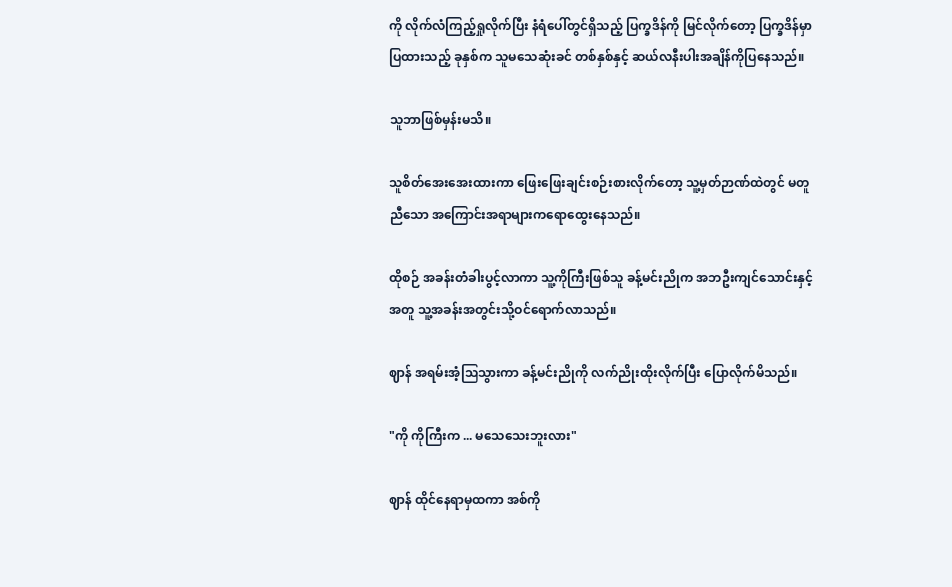ကို လိုက်လံကြည့်ရှုလိုက်ပြီး နံရံပေါ်တွင်ရှိသည့် ပြက္ခဒိန်ကို မြင်လိုက်တော့ ပြက္ခဒိန်မှာပြထားသည့် ခုနှစ်က သူမသေဆုံးခင် တစ်နှစ်နှင့် ဆယ်လနီးပါးအချိန်ကိုပြနေသည်။

သူဘာဖြစ်မှန်းမသိ။

သူစိတ်အေးအေးထားကာ ဖြေးဖြေးချင်းစဉ်းစားလိုက်တော့ သူ့မှတ်ဉာဏ်ထဲတွင် မတူညီသော အကြောင်းအရာများကရောထွေးနေသည်။

ထိုစဉ် အခန်းတံခါးပွင့်လာကာ သူ့ကိုကြီးဖြစ်သူ ခန့်မင်းညိုက အဘဦးကျင်သောင်းနှင့်အတူ သူ့အခန်းအတွင်းသို့ဝင်ရောက်လာသည်။

ဈာန် အရမ်းအံ့ဩသွားကာ ခန့်မင်းညိုကို လက်ညိုးထိုးလိုက်ပြီး ပြောလိုက်မိသည်။

"ကို ကိုကြီးက ... မသေသေးဘူးလား"

ဈာန် ထိုင်နေရာမှထကာ အစ်ကို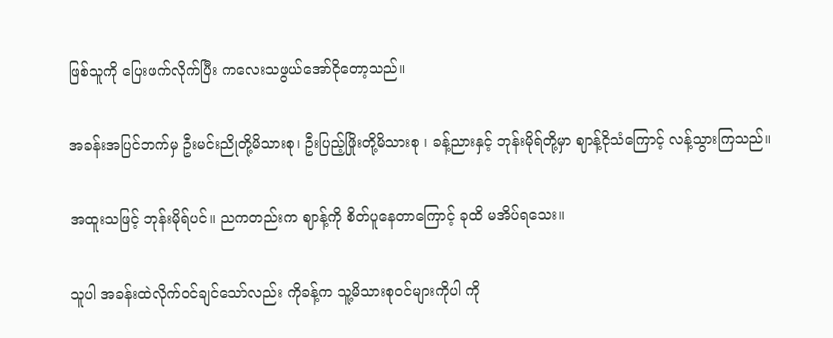ဖြစ်သူကို ပြေးဖက်လိုက်ပြီး ကလေးသဖွယ်အော်ငိုတော့သည်။

အခန်းအပြင်ဘက်မှ ဦးမင်းညိုတို့မိသားစု၊ ဦးပြည့်ဖြိုးတို့မိသားစု ၊ ခန့်ညားနှင့် ဘုန်းမိုရ်တို့မှာ ဈာန့်ငိုသံကြောင့် လန့်သွားကြသည်။

အထူးသဖြင့် ဘုန်းမိုရ်ပင်။ ညကတည်းက ဈာန့်ကို စိတ်ပူနေတာကြောင့် ခုထိ မအိပ်ရသေး။

သူပါ အခန်းထဲလိုက်ဝင်ချင်သော်လည်း ကိုခန့်က သူ့မိသားစုဝင်များကိုပါ ကို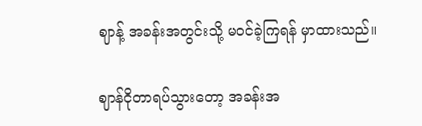ဈာန့် အခန်းအတွင်းသို့ မဝင်ခဲ့ကြရန် မှာထားသည်။

ဈာန်ငိုတာရပ်သွားတော့ အခန်းအ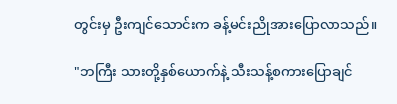တွင်းမှ ဦးကျင်သောင်းက ခန့်မင်းညိုအားပြောလာသည်။

"ဘကြီး သားတို့နှစ်ယောက်နဲ့ သီးသန့်စကားပြောချင်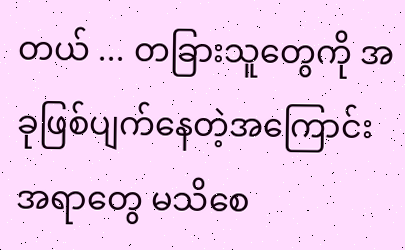တယ် ... တခြားသူတွေကို အခုဖြစ်ပျက်နေတဲ့အကြောင်းအရာတွေ မသိစေ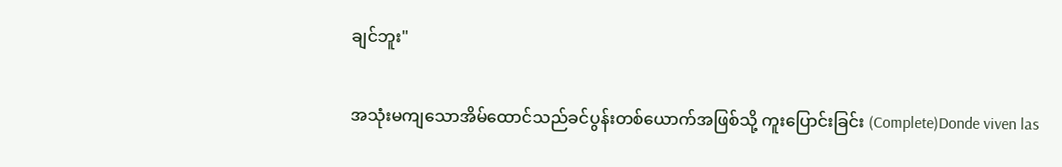ချင်ဘူး"

အသုံးမကျသောအိမ်ထောင်သည်ခင်ပွန်းတစ်ယောက်အဖြစ်သို့ ကူးပြောင်းခြင်း (Complete)Donde viven las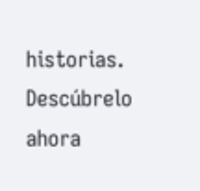historias. Descúbrelo ahora